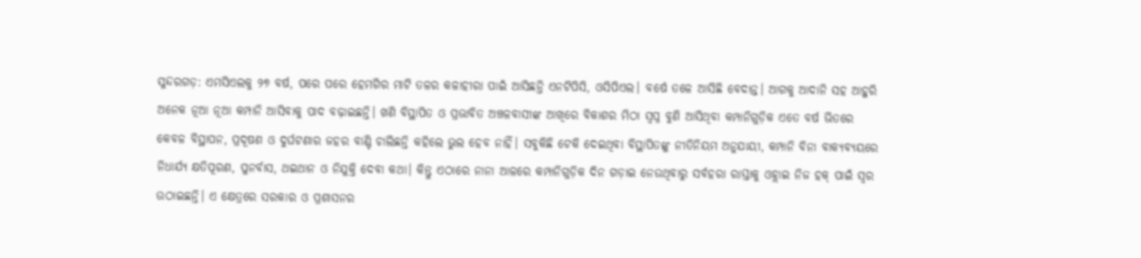ସୁନ୍ଦରଗଡ଼: ଏମସିଏଲକୁ ୨୭ ବର୍ଷ, ପରେ ପରେ ହେମଗିର ମାଟି ତଳର କଳାହୀରା ପାଇଁ ଆସିଛନ୍ତି ଏନଟିପିସି, ଓସିପିଏଲ। ବର୍ଷେ ତଳେ ଆସିଛି ବେଦାନ୍ତ। ଆଗକୁ ଆଦାନି ସହ ଆହୁରି ଅନେକ ନୂଆ ନୂଆ କମ୍ପାନି ଆସିବାକୁ ପାଦ ବଢ଼ାଇଛନ୍ତି। ଖଣି ବିସ୍ଥାପିତ ଓ ପ୍ରଭାବିତ ଅଞ୍ଚଳବାସୀଙ୍କ ଆଖିରେ ବିକାଶର ମିଠା ସ୍ବପ୍ନ ବୁଣି ଆସିଥିବା କମ୍ପାନିଗୁଡ଼ିକ ଏତେ ବର୍ଷ ଭିତରେ କେବଳ ବିସ୍ଥାପନ, ପ୍ରଦୂଷଣ ଓ ଦୁର୍ଘଟଣାର ଜହର ବାଣ୍ଟି ଚାଲିଛନ୍ତି କହିଲେ ଭୁଲ ହେବ ନାହିଁ। ସବୁକିଛି ଟେକି ଦେଇଥିବା ବିସ୍ଥାପିତଙ୍କୁ ନୀତିନିୟମ ଅନୁଯାୟୀ, କମ୍ପାନି ବିନା ବାକ୍ୟବ୍ୟୟରେ ନିଧାର୍ଯ୍ୟ କ୍ଷତିପୂରଣ, ପୁନର୍ବାସ, ଥଇଥାନ ଓ ନିଯୁକ୍ତି ଦେବା କଥା। କିନ୍ତୁ ଏଠାରେ ନାନା ଆଳରେ କମ୍ପାନିଗୁଡ଼ିକ ଦିନ ଗଡ଼ାଇ ନେଉଥିବାରୁ ସର୍ବହରା ରାସ୍ତାକୁ ଓହ୍ଲାଇ ନିଜ ହକ୍ ପାଇଁ ସ୍ବର ଉଠାଇଛନ୍ତି। ଏ କ୍ଷେତ୍ରରେ ସରକାର ଓ ପ୍ରଶାସନର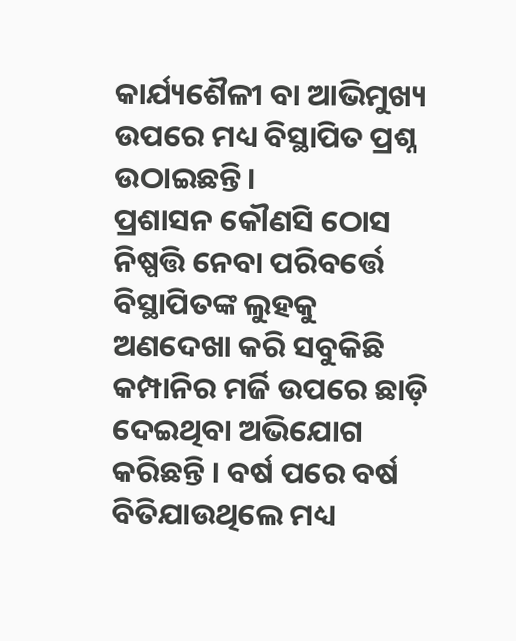କାର୍ଯ୍ୟଶୈଳୀ ବା ଆଭିମୁଖ୍ୟ ଉପରେ ମଧ୍ୟ ବିସ୍ଥାପିତ ପ୍ରଶ୍ନ ଉଠାଇଛନ୍ତି।
ପ୍ରଶାସନ କୌଣସି ଠୋସ ନିଷ୍ପତ୍ତି ନେବା ପରିବର୍ତ୍ତେ ବିସ୍ଥାପିତଙ୍କ ଲୁହକୁ ଅଣଦେଖା କରି ସବୁକିଛି କମ୍ପାନିର ମର୍ଜି ଉପରେ ଛାଡ଼ି ଦେଇଥିବା ଅଭିଯୋଗ କରିଛନ୍ତି । ବର୍ଷ ପରେ ବର୍ଷ ବିତିଯାଉଥିଲେ ମଧ୍ୟ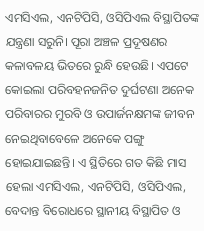ଏମସିଏଲ, ଏନଟିପିସି, ଓସିପିଏଲ ବିସ୍ଥାପିତଙ୍କ ଯନ୍ତ୍ରଣା ସରୁନି। ପୂରା ଅଞ୍ଚଳ ପ୍ରଦୂଷଣର କଳାବଳୟ ଭିତରେ ରୁନ୍ଧି ହେଉଛି। ଏପଟେ କୋଇଲା ପରିବହନଜନିତ ଦୁର୍ଘଟଣା ଅନେକ ପରିବାରର ମୁରବି ଓ ଉପାର୍ଜନକ୍ଷମଙ୍କ ଜୀବନ ନେଇଥିବାବେଳେ ଅନେକେ ପଙ୍ଗୁ ହୋଇଯାଇଛନ୍ତି। ଏ ସ୍ଥିତିରେ ଗତ କିଛି ମାସ ହେଲା ଏମସିଏଲ, ଏନଟିପିସି, ଓସିପିଏଲ, ବେଦାନ୍ତ ବିରୋଧରେ ସ୍ଥାନୀୟ ବିସ୍ଥାପିତ ଓ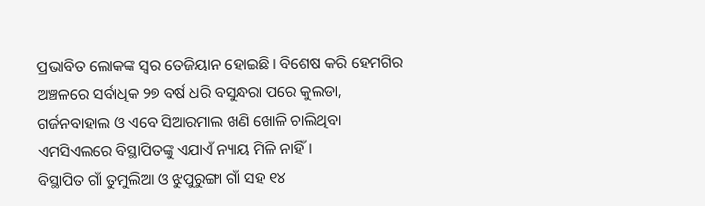ପ୍ରଭାବିତ ଲୋକଙ୍କ ସ୍ବର ତେଜିୟାନ ହୋଇଛି। ବିଶେଷ କରି ହେମଗିର ଅଞ୍ଚଳରେ ସର୍ବାଧିକ ୨୭ ବର୍ଷ ଧରି ବସୁନ୍ଧରା ପରେ କୁଲଡା, ଗର୍ଜନବାହାଲ ଓ ଏବେ ସିଆରମାଲ ଖଣି ଖୋଳି ଚାଲିଥିବା ଏମସିଏଲରେ ବିସ୍ଥାପିତଙ୍କୁ ଏଯାଏଁ ନ୍ୟାୟ ମିଳି ନାହିଁ।
ବିସ୍ଥାପିତ ଗାଁ ତୁମୁଲିଆ ଓ ଝୁପୁରୁଙ୍ଗା ଗାଁ ସହ ୧୪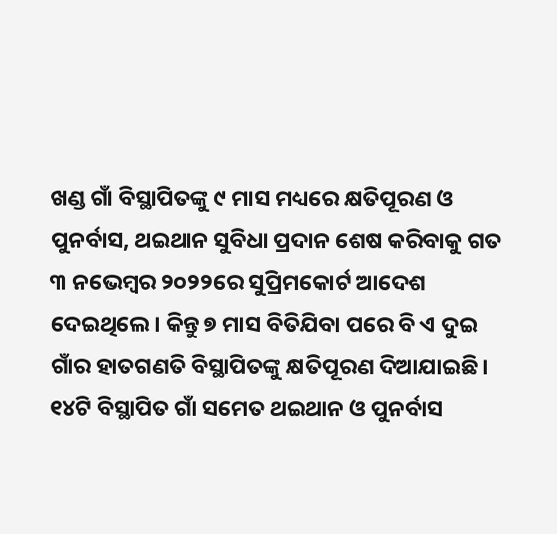ଖଣ୍ଡ ଗାଁ ବିସ୍ଥାପିତଙ୍କୁ ୯ ମାସ ମଧ୍ୟରେ କ୍ଷତିପୂରଣ ଓ ପୁନର୍ବାସ, ଥଇଥାନ ସୁବିଧା ପ୍ରଦାନ ଶେଷ କରିବାକୁ ଗତ ୩ ନଭେମ୍ବର ୨୦୨୨ରେ ସୁପ୍ରିମକୋର୍ଟ ଆଦେଶ ଦେଇଥିଲେ। କିନ୍ତୁ ୭ ମାସ ବିତିଯିବା ପରେ ବି ଏ ଦୁଇ ଗାଁର ହାତଗଣତି ବିସ୍ଥାପିତଙ୍କୁ କ୍ଷତିପୂରଣ ଦିଆଯାଇଛି। ୧୪ଟି ବିସ୍ଥାପିତ ଗାଁ ସମେତ ଥଇଥାନ ଓ ପୁନର୍ବାସ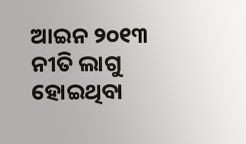ଆଇନ ୨୦୧୩ ନୀତି ଲାଗୁ ହୋଇଥିବା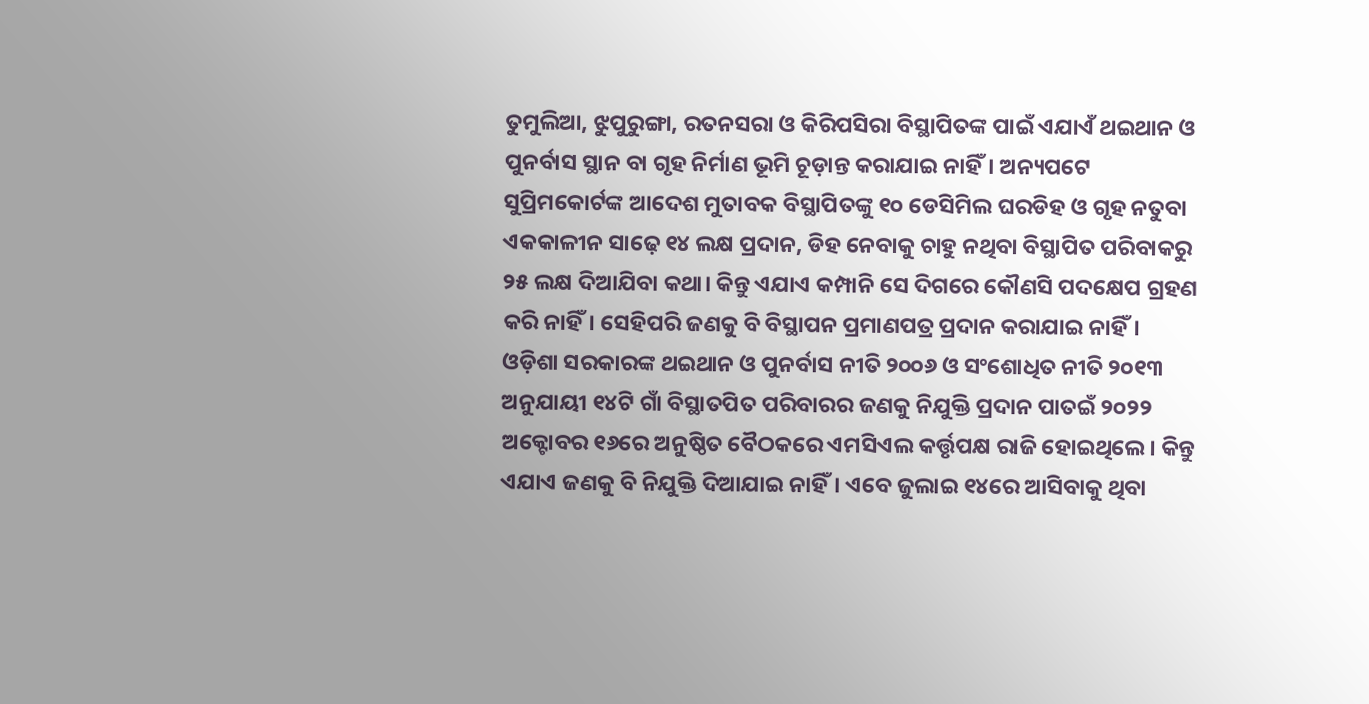ତୁମୁଲିଆ, ଝୁପୁରୁଙ୍ଗା, ରତନସରା ଓ କିରିପସିରା ବିସ୍ଥାପିତଙ୍କ ପାଇଁ ଏଯାଏଁ ଥଇଥାନ ଓ ପୁନର୍ବାସ ସ୍ଥାନ ବା ଗୃହ ନିର୍ମାଣ ଭୂମି ଚୂଡ଼ାନ୍ତ କରାଯାଇ ନାହିଁ। ଅନ୍ୟପଟେ ସୁପ୍ରିମକୋର୍ଟଙ୍କ ଆଦେଶ ମୁତାବକ ବିସ୍ଥାପିତଙ୍କୁ ୧୦ ଡେସିମିଲ ଘରଡିହ ଓ ଗୃହ ନତୁବା ଏକକାଳୀନ ସାଢ଼େ ୧୪ ଲକ୍ଷ ପ୍ରଦାନ, ଡିହ ନେବାକୁ ଚାହୁ ନଥିବା ବିସ୍ଥାପିତ ପରିବାକରୁ ୨୫ ଲକ୍ଷ ଦିଆଯିବା କଥା। କିନ୍ତୁ ଏଯାଏ କମ୍ପାନି ସେ ଦିଗରେ କୌଣସି ପଦକ୍ଷେପ ଗ୍ରହଣ କରି ନାହିଁ। ସେହିପରି ଜଣକୁ ବି ବିସ୍ଥାପନ ପ୍ରମାଣପତ୍ର ପ୍ରଦାନ କରାଯାଇ ନାହିଁ।
ଓଡ଼ିଶା ସରକାରଙ୍କ ଥଇଥାନ ଓ ପୁନର୍ବାସ ନୀତି ୨୦୦୬ ଓ ସଂଶୋଧିତ ନୀତି ୨୦୧୩ ଅନୁଯାୟୀ ୧୪ଟି ଗାଁ ବିସ୍ଥାତପିତ ପରିବାରର ଜଣକୁ ନିଯୁକ୍ତି ପ୍ରଦାନ ପାତଇଁ ୨୦୨୨ ଅକ୍ଟୋବର ୧୬ରେ ଅନୁଷ୍ଠିତ ବୈଠକରେ ଏମସିଏଲ କର୍ତ୍ତୃପକ୍ଷ ରାଜି ହୋଇଥିଲେ। କିନ୍ତୁ ଏଯାଏ ଜଣକୁ ବି ନିଯୁକ୍ତି ଦିଆଯାଇ ନାହିଁ। ଏବେ ଜୁଲାଇ ୧୪ରେ ଆସିବାକୁ ଥିବା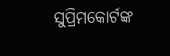ସୁପ୍ରିମକୋର୍ଟଙ୍କ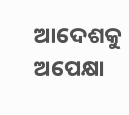ଆଦେଶକୁ ଅପେକ୍ଷା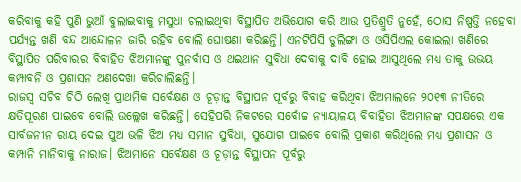କରିବାକୁ କହି ପୁଣି ଭୁଆଁ ବୁଲାଇବାକୁ ମସୁଧା ଚଲାଇଥିବା ବିସ୍ଥାପିତ ଅଭିଯୋଗ କରି ଆଉ ପ୍ରତିଶ୍ରୁତି ନୁହେଁ, ଠୋସ ନିଷ୍ପତ୍ତି ନହେବା ପର୍ଯ୍ୟନ୍ତ ଖଣି ବନ୍ଦ ଆନ୍ଦୋଳନ ଜାରି ରହିବ ବୋଲି ଘୋଷଣା କରିଛନ୍ତି। ଏନଟିପିସି ଡୁଲିଙ୍ଗା ଓ ଓସିପିଏଲ କୋଇଲା ଖଣିରେ ବିସ୍ଥାପିତ ପରିବାରର ବିବାହିତ ଝିଅମାନଙ୍କୁ ପୁନର୍ବାସ ଓ ଥଇଥାନ ସୁବିଧା ଦେବାକୁ ଦାବି ହୋଇ ଆସୁଥିଲେ ମଧ୍ୟ ତାକୁ ଉଭୟ କମ୍ପାବନି ଓ ପ୍ରଶାସନ ଅଣଦେଖା କରିଚାଲିଛନ୍ତି।
ରାଜସ୍ବ ସଚିବ ଚିଠି ଲେଖି ପ୍ରାଥମିକ ସର୍ବେକ୍ଷଣ ଓ ଚୂଡ଼ାନ୍ତ ବିସ୍ଥାପନ ପୂର୍ବରୁ ବିବାହ କରିଥିବା ଝିଅମାଲନେ ୨୦୧୩ ନୀତିରେ କ୍ଷତିପୂରଣ ପାଇବେ ବୋଲି ଉଲ୍ଲେଖ କରିଛନ୍ତି। ସେହିପରି ନିକଟରେ ସର୍ବୋଚ୍ଚ ନ୍ୟାୟାଳୟ ବିବାହିତା ଝିଅମାନଙ୍କ ସପକ୍ଷରେ ଏକ ସାର୍ବଜନୀନ ରାୟ ଦେଇ ପୁଅ ଭଳି ଝିଅ ମଧ୍ୟ ସମାନ ସୁବିଧା, ସୁଯୋଗ ପାଇବେ ବୋଲି ପ୍ରକାଶ କରିଥିଲେ ମଧ୍ୟ ପ୍ରଶାସନ ଓ କମ୍ପାନି ମାନିବାକୁ ନାରାଜ। ଝିଅମାନେ ସର୍ବେକ୍ଷଣ ଓ ଚୂଡ଼ାନ୍ତ ବିସ୍ଥାପନ ପୂର୍ବରୁ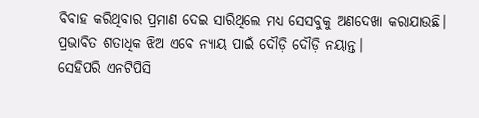ବିବାହ କରିଥିବାର ପ୍ରମାଣ ଦେଇ ସାରିଥିଲେ ମଧ୍ୟ ସେସବୁକୁ ଅଣଦେଖା କରାଯାଉଛି। ପ୍ରଭାବିତ ଶତାଧିକ ଝିଅ ଏବେ ନ୍ୟାୟ ପାଇଁ ଦୌଡ଼ି ଦୌଡ଼ି ନୟାନ୍ତ।
ସେହିପରି ଏନଟିପିସି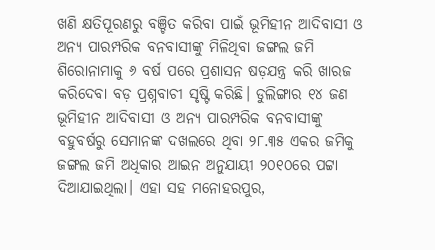ଖଣି କ୍ଷତିପୂରଣରୁ ବଞ୍ଚିତ କରିବା ପାଇଁ ଭୂମିହୀନ ଆଦିବାସୀ ଓ ଅନ୍ୟ ପାରମ୍ପରିକ ବନବାସୀଙ୍କୁ ମିଳିଥିବା ଜଙ୍ଗଲ ଜମି ଶିରୋନାମାକୁ ୬ ବର୍ଷ ପରେ ପ୍ରଶାସନ ଷଡ଼ଯନ୍ତ୍ର କରି ଖାରଜ କରିଦେବା ବଡ଼ ପ୍ରଶ୍ନବାଚୀ ସୃଷ୍ଟି କରିଛି। ଡୁଲିଙ୍ଗାର ୧୪ ଜଣ ଭୂମିହୀନ ଆଦିବାସୀ ଓ ଅନ୍ୟ ପାରମ୍ପରିକ ବନବାସୀଙ୍କୁ ବହୁବର୍ଷରୁ ସେମାନଙ୍କ ଦଖଲରେ ଥିବା ୨୮.୩୫ ଏକର ଜମିକୁ ଜଙ୍ଗଲ ଜମି ଅଧିକାର ଆଇନ ଅନୁଯାୟୀ ୨୦୧୦ରେ ପଟ୍ଟା ଦିଆଯାଇଥିଲା। ଏହା ସହ ମନୋହରପୁର,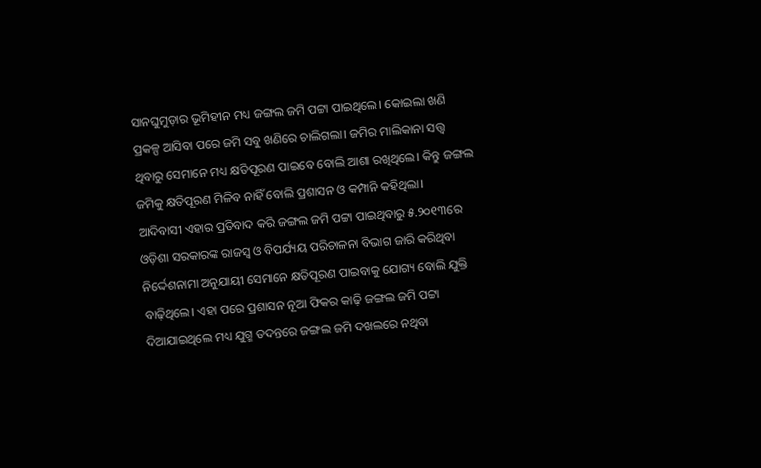ସାନଘୁମୁଡ଼ାର ଭୂମିହୀନ ମଧ୍ୟ ଜଙ୍ଗଲ ଜମି ପଟ୍ଟା ପାଇଥିଲେ। କୋଇଲା ଖଣି ପ୍ରକଳ୍ପ ଆସିବା ପରେ ଜମି ସବୁ ଖଣିରେ ଚାଲିଗଲା। ଜମିର ମାଲିକାନା ସତ୍ତ୍ବ ଥିବାରୁ ସେମାନେ ମଧ୍ୟ କ୍ଷତିପୂରଣ ପାଇବେ ବୋଲି ଆଶା ରଖିଥିଲେ। କିନ୍ତୁ ଜଙ୍ଗଲ ଜମିକୁ କ୍ଷତିପୂରଣ ମିଳିବ ନାହିଁ ବୋଲି ପ୍ରଶାସନ ଓ କମ୍ପାନି କହିଥିଲା।
ଆଦିବାସୀ ଏହାର ପ୍ରତିବାଦ କରି ଜଙ୍ଗଲ ଜମି ପଟ୍ଟା ପାଇଥିବାରୁ ୫.୨୦୧୩ରେ ଓଡ଼ିଶା ସରକାରଙ୍କ ରାଜସ୍ବ ଓ ବିପର୍ଯ୍ୟୟ ପରିଚାଳନା ବିଭାଗ ଜାରି କରିଥିବା ନିର୍ଦ୍ଦେଶନାମା ଅନୁଯାୟୀ ସେମାନେ କ୍ଷତିପୂରଣ ପାଇବାକୁ ଯୋଗ୍ୟ ବୋଲି ଯୁକ୍ତି ବାଢ଼ିଥିଲେ। ଏହା ପରେ ପ୍ରଶାସନ ନୂଆ ଫିକର କାଢ଼ି ଜଙ୍ଗଲ ଜମି ପଟ୍ଟା ଦିଆଯାଇଥିଲେ ମଧ୍ୟ ଯୁଗ୍ମ ତଦନ୍ତରେ ଜଙ୍ଗଲ ଜମି ଦଖଲରେ ନଥିବା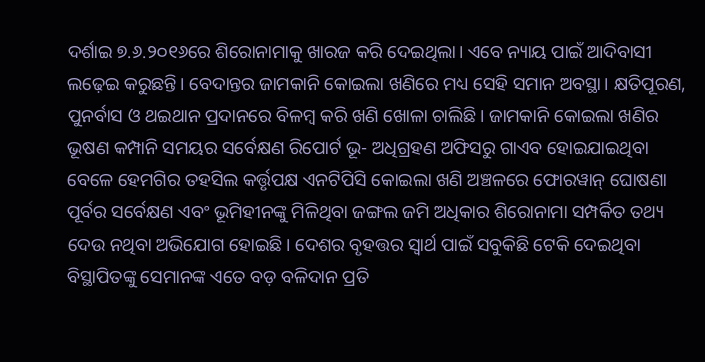ଦର୍ଶାଇ ୭.୬.୨୦୧୬ରେ ଶିରୋନାମାକୁ ଖାରଜ କରି ଦେଇଥିଲା। ଏବେ ନ୍ୟାୟ ପାଇଁ ଆଦିବାସୀ ଲଢ଼େଇ କରୁଛନ୍ତି। ବେଦାନ୍ତର ଜାମକାନି କୋଇଲା ଖଣିରେ ମଧ୍ୟ ସେହି ସମାନ ଅବସ୍ଥା। କ୍ଷତିପୂରଣ, ପୁନର୍ବାସ ଓ ଥଇଥାନ ପ୍ରଦାନରେ ବିଳମ୍ବ କରି ଖଣି ଖୋଳା ଚାଲିଛି। ଜାମକାନି କୋଇଲା ଖଣିର ଭୂଷଣ କମ୍ପାନି ସମୟର ସର୍ବେକ୍ଷଣ ରିପୋର୍ଟ ଭୂ- ଅଧିଗ୍ରହଣ ଅଫିସରୁ ଗାଏବ ହୋଇଯାଇଥିବା ବେଳେ ହେମଗିର ତହସିଲ କର୍ତ୍ତୃପକ୍ଷ ଏନଟିପିସି କୋଇଲା ଖଣି ଅଞ୍ଚଳରେ ଫୋରୱାନ୍ ଘୋଷଣା ପୂର୍ବର ସର୍ବେକ୍ଷଣ ଏବଂ ଭୂମିହୀନଙ୍କୁ ମିଳିଥିବା ଜଙ୍ଗଲ ଜମି ଅଧିକାର ଶିରୋନାମା ସମ୍ପର୍କିତ ତଥ୍ୟ ଦେଉ ନଥିବା ଅଭିଯୋଗ ହୋଇଛି। ଦେଶର ବୃହତ୍ତର ସ୍ବାର୍ଥ ପାଇଁ ସବୁକିଛି ଟେକି ଦେଇଥିବା ବିସ୍ଥାପିତଙ୍କୁ ସେମାନଙ୍କ ଏତେ ବଡ଼ ବଳିଦାନ ପ୍ରତି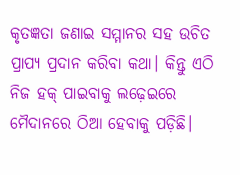କୃତଜ୍ଞତା ଜଣାଇ ସମ୍ମାନର ସହ ଉଚିତ ପ୍ରାପ୍ୟ ପ୍ରଦାନ କରିବା କଥା। କିନ୍ତୁ ଏଠି ନିଜ ହକ୍ ପାଇବାକୁ ଲଢ଼େଇରେ ମୈଦାନରେ ଠିଆ ହେବାକୁ ପଡ଼ିଛି।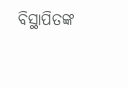ବିସ୍ଥାପିତଙ୍କ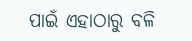ପାଇଁ ଏହାଠାରୁ ବଳି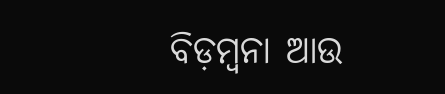ବିଡ଼ମ୍ବନା ଆଉ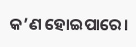କ’ଣ ହୋଇପାରେ।